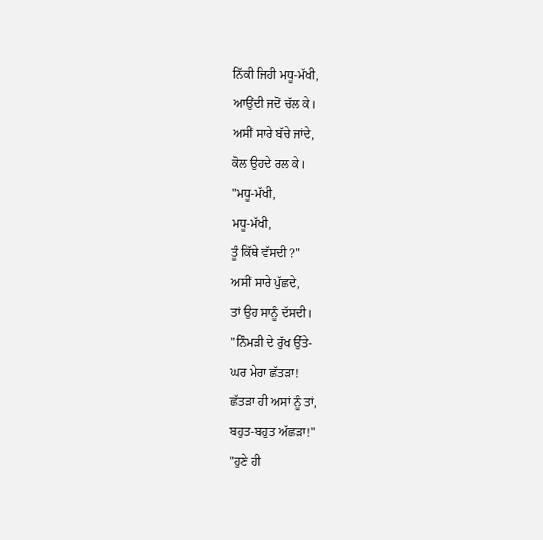ਨਿੱਕੀ ਜਿਹੀ ਮਧੂ-ਮੱਖੀ,
ਆਉਂਦੀ ਜਦੋਂ ਚੱਲ ਕੇ।
ਅਸੀਂ ਸਾਰੇ ਬੱਚੇ ਜਾਂਦੇ,
ਕੋਲ ਉਹਦੇ ਰਲ ਕੇ।
"ਮਧੂ-ਮੱਖੀ,
ਮਧੂ-ਮੱਖੀ,
ਤੂੰ ਕਿੱਥੇ ਵੱਸਦੀ ?"
ਅਸੀਂ ਸਾਰੇ ਪੁੱਛਦੇ,
ਤਾਂ ਉਹ ਸਾਨੂੰ ਦੱਸਦੀ।
"ਨਿੰਮੜੀ ਦੇ ਰੁੱਖ ਉੱਤੇ-
ਘਰ ਮੇਰਾ ਛੱਤੜਾ!
ਛੱਤੜਾ ਹੀ ਅਸਾਂ ਨੂੰ ਤਾਂ,
ਬਹੁਤ-ਬਹੁਤ ਅੱਛੜਾ!"
"ਹੁਣੇ ਹੀ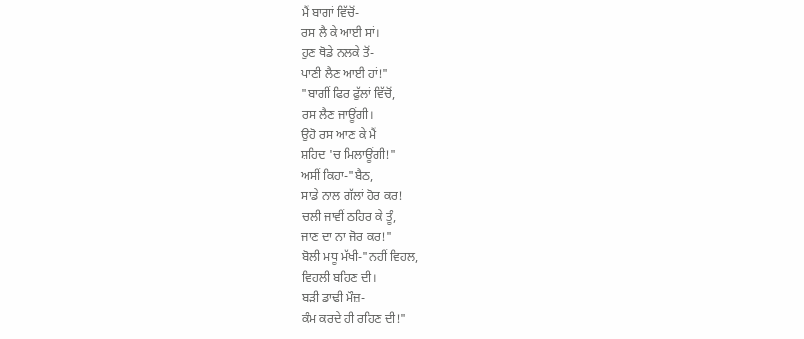ਮੈਂ ਬਾਗਾਂ ਵਿੱਚੋਂ-
ਰਸ ਲੈ ਕੇ ਆਈ ਸਾਂ।
ਹੁਣ ਥੋਡੇ ਨਲਕੇ ਤੋਂ-
ਪਾਣੀ ਲੈਣ ਆਈ ਹਾਂ!"
"ਬਾਗੀਂ ਫਿਰ ਫੁੱਲਾਂ ਵਿੱਚੋਂ,
ਰਸ ਲੈਣ ਜਾਊਂਗੀ।
ਉਹੋ ਰਸ ਆਣ ਕੇ ਮੈਂ
ਸ਼ਹਿਦ 'ਚ ਮਿਲਾਊਂਗੀ!"
ਅਸੀਂ ਕਿਹਾ-"ਬੈਠ,
ਸਾਡੇ ਨਾਲ ਗੱਲਾਂ ਹੋਰ ਕਰ!
ਚਲੀ ਜਾਵੀਂ ਠਹਿਰ ਕੇ ਤੂੰ,
ਜਾਣ ਦਾ ਨਾ ਜੋਰ ਕਰ!"
ਬੋਲੀ ਮਧੂ ਮੱਖੀ-"ਨਹੀਂ ਵਿਹਲ,
ਵਿਹਲੀ ਬਹਿਣ ਦੀ।
ਬੜੀ ਡਾਢੀ ਮੌਜ਼-
ਕੰਮ ਕਰਦੇ ਹੀ ਰਹਿਣ ਦੀ!"